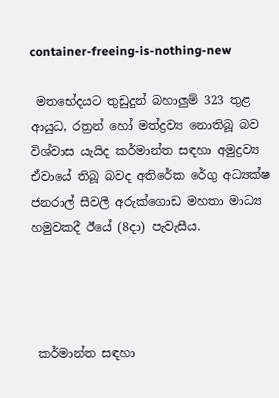container-freeing-is-nothing-new

 මතභේදයට තුඩුදුන් බහාලුම් 323 තුළ ආයුධ, රත්‍රන් හෝ මත්ද්‍රව්‍ය නොතිබූ බව විශ්වාස යැයිද කර්මාන්ත සඳහා අමුද්‍රව්‍ය ඒවායේ තිබූ බවද අතිරේක රේගු අධ්‍යක්ෂ ජනරාල් සීවලී අරුක්ගොඩ මහතා මාධ්‍ය හමුවකදී ඊයේ (8දා) පැවැසීය.




 කර්මාන්ත සඳහා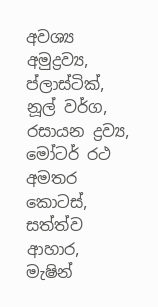අවශ්‍ය අමුද්‍රව්‍ය, ප්ලාස්ටික්, නූල් වර්ග, රසායන ද්‍රව්‍ය, මෝටර් රථ අමතර කොටස්, සත්ත්ව ආහාර, මැෂින්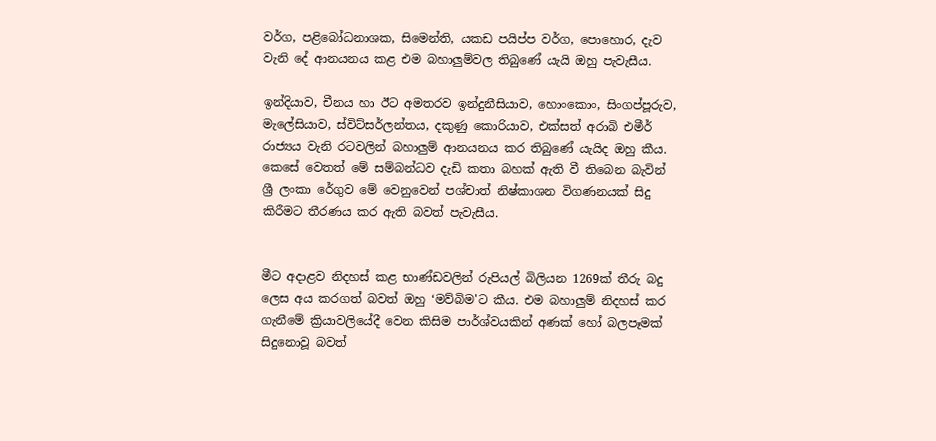වර්ග, පළිබෝධනාශක, සිමෙන්ති, යකඩ පයිප්ප වර්ග, පොහොර, දැව වැනි දේ ආනයනය කළ එම බහාලුම්වල තිබුණේ යැයි ඔහු පැවැසීය.

ඉන්දියාව, චීනය හා ඊට අමතරව ඉන්දුනීසියාව, හොංකොං, සිංගප්පූරුව, මැලේසියාව, ස්විට්සර්ලන්තය, දකුණු කොරියාව, එක්සත් අරාබි එමීර් රාජ්‍යය වැනි රටවලින් බහාලුම් ආනයනය කර තිබුණේ යැයිද ඔහු කීය. කෙසේ වෙතත් මේ සම්බන්ධව දැඩි කතා බහක් ඇති වී තිබෙන බැවින් ශ්‍රී ලංකා රේගුව මේ වෙනුවෙන් පශ්චාත් නිෂ්කාශන විගණනයක් සිදු කිරීමට තීරණය කර ඇති බවත් පැවැසීය.


මීට අදාළව නිදහස් කළ භාණ්ඩවලින් රුපියල් බිලියන 1269ක් තීරු බදු ලෙස අය කරගත් බවත් ඔහු ‘මව්බිම'ට කීය. එම බහාලුම් නිදහස් කර ගැනීමේ ක්‍රියාවලියේදී වෙන කිසිම පාර්ශ්වයකින් අණක් හෝ බලපෑමක් සිදුනොවූ බවත්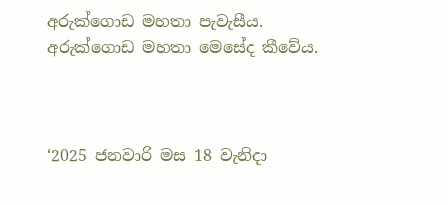අරුක්ගොඩ මහතා පැවැසීය. අරුක්ගොඩ මහතා මෙසේද කීවේය.



‘2025 ජනවාරි මස 18 වැනිදා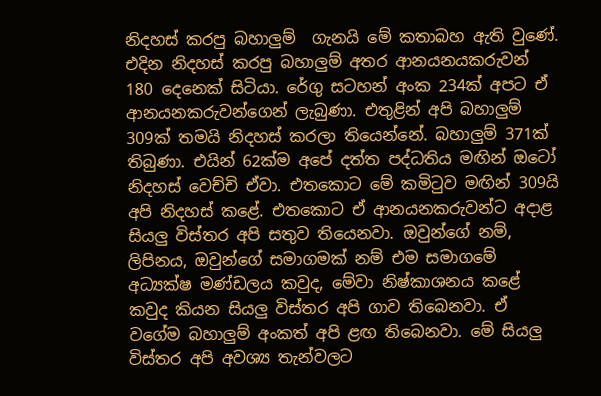නිදහස් කරපු බහාලුම්  ගැනයි මේ කතාබහ ඇති වුණේ. එදින නිදහස් කරපු බහාලුම් අතර ආනයනයකරුවන් 180 දෙනෙක් සිටියා. රේගු සටහන් අංක 234ක් අපට ඒ ආනයනකරුවන්ගෙන් ලැබුණා. එතුළින් අපි බහාලුම් 309ක් තමයි නිදහස් කරලා තියෙන්නේ. බහාලුම් 371ක් තිබුණා. එයින් 62ක්ම අපේ දත්ත පද්ධතිය මඟින් ඔටෝ නිදහස් වෙච්චි ඒවා. එතකොට මේ කමිටුව මඟින් 309යි අපි නිදහස් කළේ. එතකොට ඒ ආනයනකරුවන්ට අදාළ සියලු විස්තර අපි සතුව තියෙනවා. ඔවුන්ගේ නම්, ලිපිනය, ඔවුන්ගේ සමාගමක් නම් එම සමාගමේ අධ්‍යක්ෂ මණ්ඩලය කවුද, මේවා නිෂ්කාශනය කළේ කවුද කියන සියලු විස්තර අපි ගාව තිබෙනවා. ඒ වගේම බහාලුම් අංකත් අපි ළඟ තිබෙනවා. මේ සියලු විස්තර අපි අවශ්‍ය තැන්වලට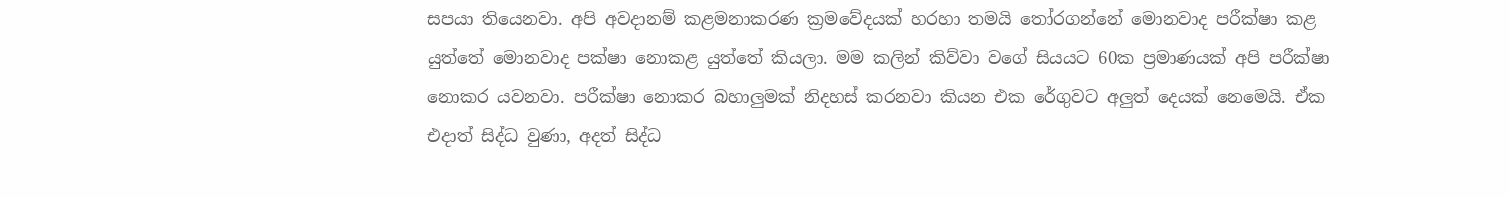සපයා තියෙනවා. අපි අවදානම් කළමනාකරණ ක්‍රමවේදයක් හරහා තමයි තෝරගන්නේ මොනවාද පරීක්ෂා කළ යුත්තේ මොනවාද පක්ෂා නොකළ යුත්තේ කියලා. මම කලින් කිව්වා වගේ සියයට 60ක ප්‍රමාණයක් අපි පරීක්ෂා නොකර යවනවා. පරීක්ෂා නොකර බහාලුමක් නිදහස් කරනවා කියන එක රේගුවට අලුත් දෙයක් නෙමෙයි. ඒක එදාත් සිද්ධ වුණා, අදත් සිද්ධ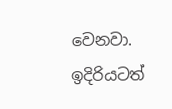වෙනවා. ඉදිරියටත්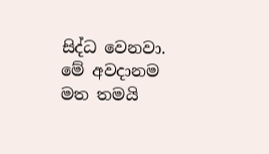සිද්ධ වෙනවා. මේ අවදානම මත තමයි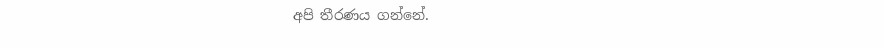අපි තීරණය ගන්නේ.